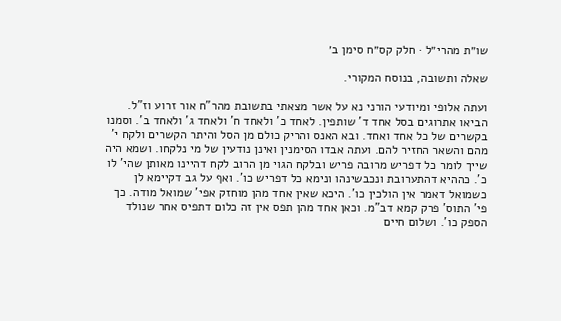שו״ת מהרי״ל · חלק קס״ח סימן ב׳

שאלה ותשובה, בנוסח המקורי.

ועתה אלופי ומיודעי הורני נא על אשר מצאתי בתשובת מהר"ח אור זרוע וז"ל. הביאו אתרוגים בסל אחד ד' שותפין. לאחד כ' ולאחד ח' ולאחד ג' ולאחד ב'. וסמנו בקשרים של כל אחד ואחד. ובא האנס והריק כולם מן הסל והיתר הקשרים ולקח י' מהם והשאר החזיר להם. ועתה אבדו הסימנין ואינן נודעין של מי נלקחו. ושמא היה שייך לומר כל דפריש מרובה פריש ובלקח הגוי מן הרוב לקח דהיינו מאותן שהי' לו כ'. כההיא דהתערובת ונכבשינהו ונימא כל דפריש כו'. ואף על גב דקיימא לן כשמואל דאמר אין הולכין כו'. היכא שאין אחד מהן מוחזק אפי' שמואל מודה. כך פי' התוס' פרק קמא דב"מ. וכאן אחד מהן תפס אין זה כלום דתפיס אחר שנולד הספק כו'. ושלום חיים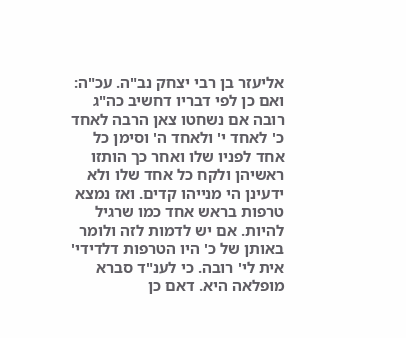אליעזר בן רבי יצחק נב"ה. עכ"ה: ואם כן לפי דבריו דחשיב כה"ג רובה אם נשחטו צאן הרבה לאחד כ' לאחד י' ולאחד ה' וסימן כל אחד לפניו שלו ואחר כך הותזו ראשיהן ולקח כל אחד שלו ולא ידעינן הי מנייהו קדים. ואז נמצא טרפות בראש אחד כמו שרגיל להיות. אם יש לדמות לזה ולומר באותן של כ' היו הטרפות דלדידי' אית לי' רובה. כי לענ"ד סברא מופלאה היא. דאם כן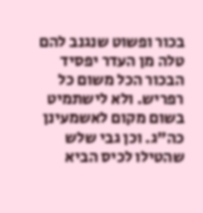בכור ופשוט שנגנב להם טלה מן העדר יפסיד הבכור הכל משום כל רפריש. ולא לישתמיט בשום מקום לאשמעינן כה"ג. וכן גבי שלש שהטילו לכיס הביא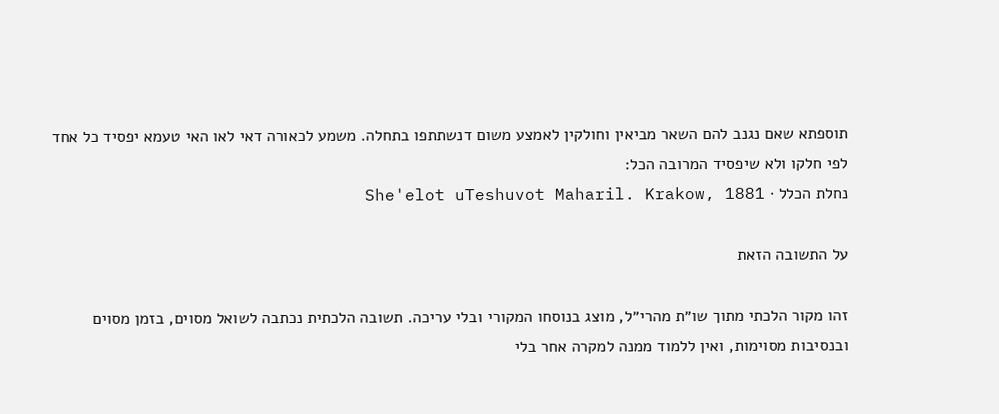תוספתא שאם נגנב להם השאר מביאין וחולקין לאמצע משום דנשתתפו בתחלה. משמע לכאורה דאי לאו האי טעמא יפסיד כל אחד לפי חלקו ולא שיפסיד המרובה הכל:
נחלת הכלל · She'elot uTeshuvot Maharil. Krakow, 1881

על התשובה הזאת

זהו מקור הלכתי מתוך שו״ת מהרי״ל, מוצג בנוסחו המקורי ובלי עריכה. תשובה הלכתית נכתבה לשואל מסוים, בזמן מסוים ובנסיבות מסוימות, ואין ללמוד ממנה למקרה אחר בלי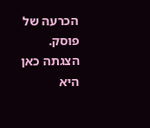הכרעה של פוסק. הצגתה כאן היא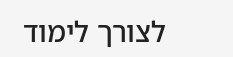לצורך לימוד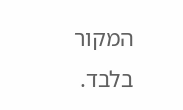המקור בלבד.